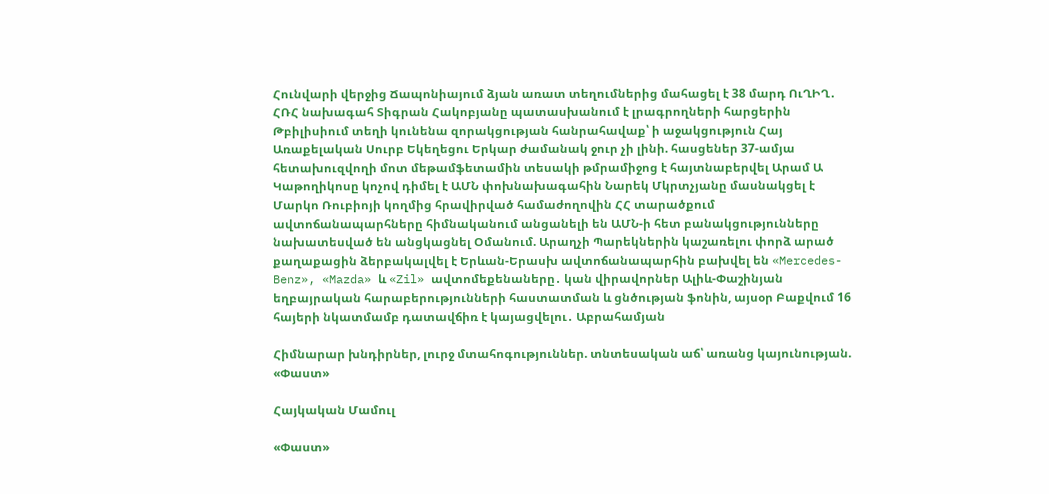Հունվարի վերջից Ճապոնիայում ձյան առատ տեղումներից մահացել է 38 մարդ ՈւՂԻՂ․ ՀՌՀ նախագահ Տիգրան Հակոբյանը պատասխանում է լրագրողների հարցերին Թբիլիսիում տեղի կունենա զորակցության հանրահավաք՝ ի աջակցություն Հայ Առաքելական Սուրբ Եկեղեցու Երկար ժամանակ ջուր չի լինի. հասցեներ 37-ամյա հետախուզվողի մոտ մեթամֆետամին տեսակի թմրամիջոց է հայտնաբերվել Արամ Ա Կաթողիկոսը կոչով դիմել է ԱՄՆ փոխնախագահին Նարեկ Մկրտչյանը մասնակցել է Մարկո Ռուբիոյի կողմից հրավիրված համաժողովին ՀՀ տարածքում ավտոճանապարհները հիմնականում անցանելի են ԱՄՆ-ի հետ բանակցությունները նախատեսված են անցկացնել Օմանում. Արաղչի Պարեկներին կաշառելու փորձ արած քաղաքացին ձերբակալվել է Երևան-Երասխ ավտոճանապարհին բախվել են «Mercedes-Benz», «Mazda» և «Zil» ավտոմեքենաները․ կան վիրավորներ Ալիև-Փաշինյան եղբայրական հարաբերությունների հաստատման և ցնծության ֆոնին, այսօր Բաքվում 16 հայերի նկատմամբ դատավճիռ է կայացվելու․ Աբրահամյան

Հիմնարար խնդիրներ, լուրջ մտահոգություններ. տնտեսական աճ՝ առանց կայունության. «Փաստ»

Հայկական Մամուլ

«Փաստ»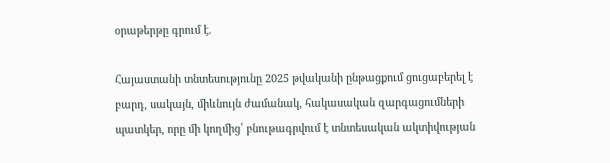օրաթերթը գրում է.

Հայաստանի տնտեսությունը 2025 թվականի ընթացքում ցուցաբերել է բարդ, սակայն, միևնույն ժամանակ, հակասական զարգացումների պատկեր, որը մի կողմից՝ բնութագրվում է տնտեսական ակտիվության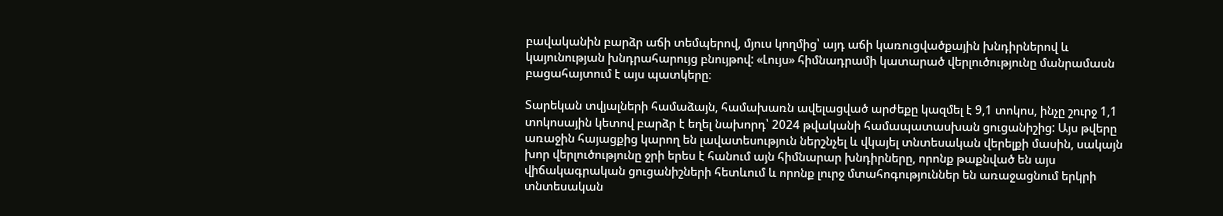բավականին բարձր աճի տեմպերով, մյուս կողմից՝ այդ աճի կառուցվածքային խնդիրներով և կայունության խնդրահարույց բնույթով: «Լույս» հիմնադրամի կատարած վերլուծությունը մանրամասն բացահայտում է այս պատկերը։

Տարեկան տվյալների համաձայն, համախառն ավելացված արժեքը կազմել է 9,1 տոկոս, ինչը շուրջ 1,1 տոկոսային կետով բարձր է եղել նախորդ՝ 2024 թվականի համապատասխան ցուցանիշից: Այս թվերը առաջին հայացքից կարող են լավատեսություն ներշնչել և վկայել տնտեսական վերելքի մասին, սակայն խոր վերլուծությունը ջրի երես է հանում այն հիմնարար խնդիրները, որոնք թաքնված են այս վիճակագրական ցուցանիշների հետևում և որոնք լուրջ մտահոգություններ են առաջացնում երկրի տնտեսական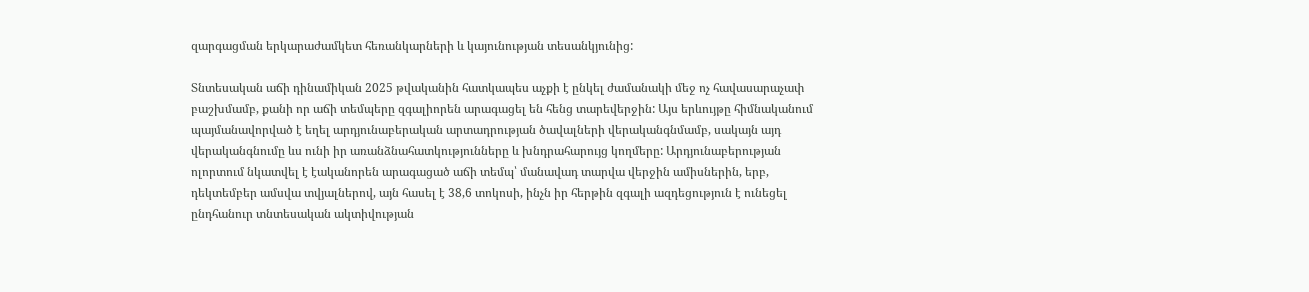զարգացման երկարաժամկետ հեռանկարների և կայունության տեսանկյունից:

Տնտեսական աճի դինամիկան 2025 թվականին հատկապես աչքի է ընկել ժամանակի մեջ ոչ հավասարաչափ բաշխմամբ, քանի որ աճի տեմպերը զգալիորեն արագացել են հենց տարեվերջին: Այս երևույթը հիմնականում պայմանավորված է եղել արդյունաբերական արտադրության ծավալների վերականգնմամբ, սակայն այդ վերականգնումը ևս ունի իր առանձնահատկությունները և խնդրահարույց կողմերը: Արդյունաբերության ոլորտում նկատվել է էականորեն արագացած աճի տեմպ՝ մանավադ տարվա վերջին ամիսներին, երբ, դեկտեմբեր ամսվա տվյալներով, այն հասել է 38,6 տոկոսի, ինչն իր հերթին զգալի ազդեցություն է ունեցել ընդհանուր տնտեսական ակտիվության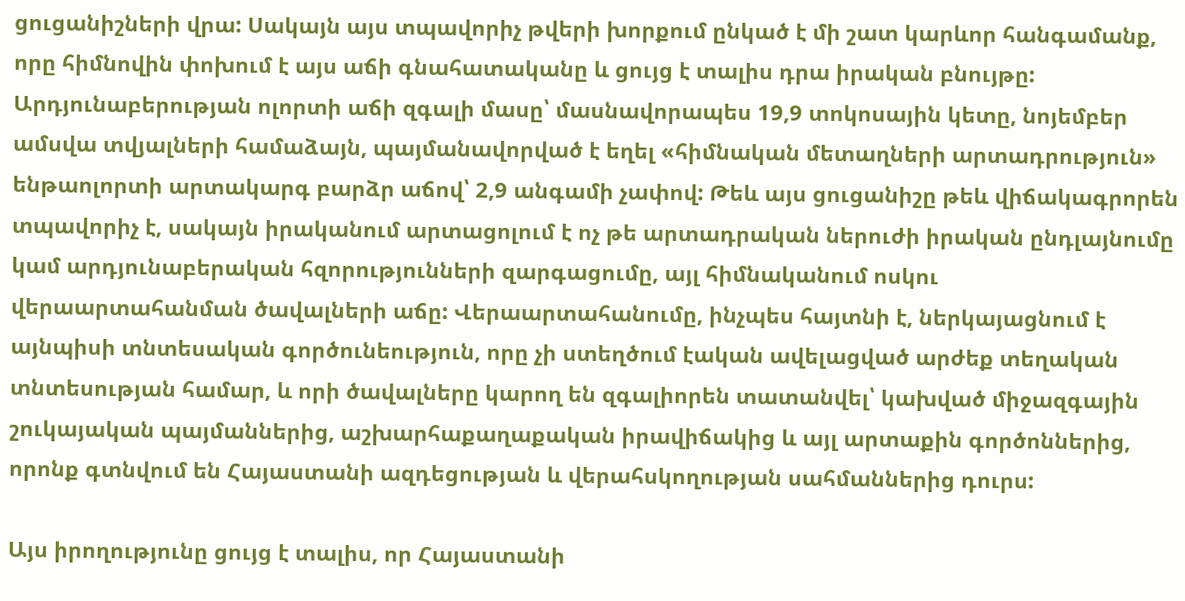ցուցանիշների վրա: Սակայն այս տպավորիչ թվերի խորքում ընկած է մի շատ կարևոր հանգամանք, որը հիմնովին փոխում է այս աճի գնահատականը և ցույց է տալիս դրա իրական բնույթը: Արդյունաբերության ոլորտի աճի զգալի մասը՝ մասնավորապես 19,9 տոկոսային կետը, նոյեմբեր ամսվա տվյալների համաձայն, պայմանավորված է եղել «հիմնական մետաղների արտադրություն» ենթաոլորտի արտակարգ բարձր աճով՝ 2,9 անգամի չափով: Թեև այս ցուցանիշը թեև վիճակագրորեն տպավորիչ է, սակայն իրականում արտացոլում է ոչ թե արտադրական ներուժի իրական ընդլայնումը կամ արդյունաբերական հզորությունների զարգացումը, այլ հիմնականում ոսկու վերաարտահանման ծավալների աճը: Վերաարտահանումը, ինչպես հայտնի է, ներկայացնում է այնպիսի տնտեսական գործունեություն, որը չի ստեղծում էական ավելացված արժեք տեղական տնտեսության համար, և որի ծավալները կարող են զգալիորեն տատանվել՝ կախված միջազգային շուկայական պայմաններից, աշխարհաքաղաքական իրավիճակից և այլ արտաքին գործոններից, որոնք գտնվում են Հայաստանի ազդեցության և վերահսկողության սահմաններից դուրս:

Այս իրողությունը ցույց է տալիս, որ Հայաստանի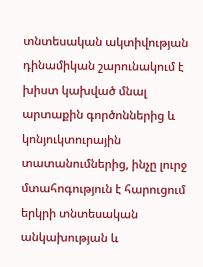տնտեսական ակտիվության դինամիկան շարունակում է խիստ կախված մնալ արտաքին գործոններից և կոնյուկտուրային տատանումներից, ինչը լուրջ մտահոգություն է հարուցում երկրի տնտեսական անկախության և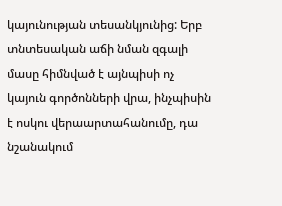կայունության տեսանկյունից: Երբ տնտեսական աճի նման զգալի մասը հիմնված է այնպիսի ոչ կայուն գործոնների վրա, ինչպիսին է ոսկու վերաարտահանումը, դա նշանակում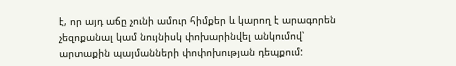է, որ այդ աճը չունի ամուր հիմքեր և կարող է արագորեն չեզոքանալ կամ նույնիսկ փոխարինվել անկումով՝ արտաքին պայմանների փոփոխության դեպքում: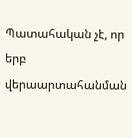Պատահական չէ, որ երբ վերաարտահանման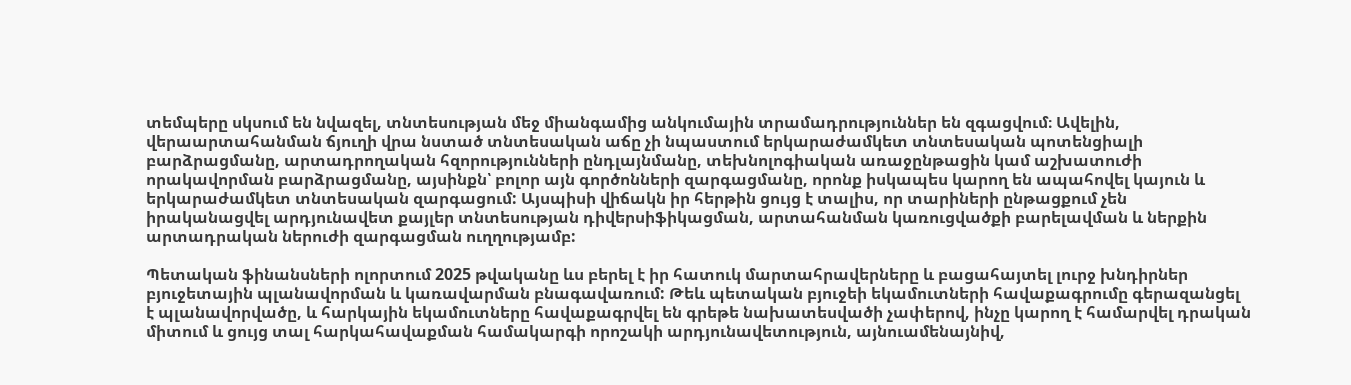տեմպերը սկսում են նվազել, տնտեսության մեջ միանգամից անկումային տրամադրություններ են զգացվում։ Ավելին, վերաարտահանման ճյուղի վրա նստած տնտեսական աճը չի նպաստում երկարաժամկետ տնտեսական պոտենցիալի բարձրացմանը, արտադրողական հզորությունների ընդլայնմանը, տեխնոլոգիական առաջընթացին կամ աշխատուժի որակավորման բարձրացմանը, այսինքն՝ բոլոր այն գործոնների զարգացմանը, որոնք իսկապես կարող են ապահովել կայուն և երկարաժամկետ տնտեսական զարգացում: Այսպիսի վիճակն իր հերթին ցույց է տալիս, որ տարիների ընթացքում չեն իրականացվել արդյունավետ քայլեր տնտեսության դիվերսիֆիկացման, արտահանման կառուցվածքի բարելավման և ներքին արտադրական ներուժի զարգացման ուղղությամբ:

Պետական ֆինանսների ոլորտում 2025 թվականը ևս բերել է իր հատուկ մարտահրավերները և բացահայտել լուրջ խնդիրներ բյուջետային պլանավորման և կառավարման բնագավառում: Թեև պետական բյուջեի եկամուտների հավաքագրումը գերազանցել է պլանավորվածը, և հարկային եկամուտները հավաքագրվել են գրեթե նախատեսվածի չափերով, ինչը կարող է համարվել դրական միտում և ցույց տալ հարկահավաքման համակարգի որոշակի արդյունավետություն, այնուամենայնիվ,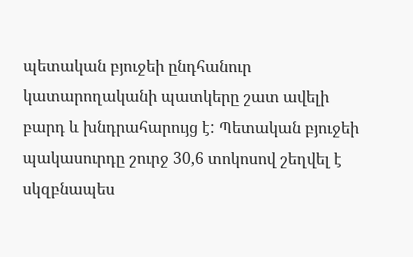պետական բյուջեի ընդհանուր կատարողականի պատկերը շատ ավելի բարդ և խնդրահարույց է: Պետական բյուջեի պակասուրդը շուրջ 30,6 տոկոսով շեղվել է սկզբնապես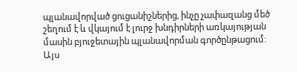պլանավորված ցուցանիշներից, ինչը չափազանց մեծ շեղում է և վկայում է լուրջ խնդիրների առկայության մասին բյուջետային պլանավորման գործընթացում: Այս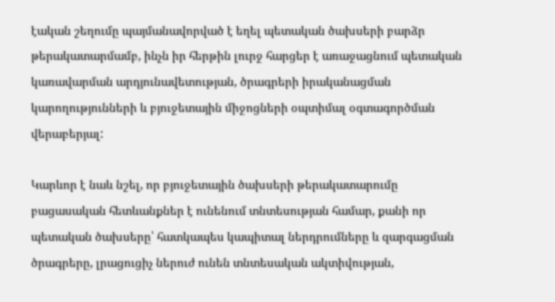էական շեղումը պայմանավորված է եղել պետական ծախսերի բարձր թերակատարմամբ, ինչն իր հերթին լուրջ հարցեր է առաջացնում պետական կառավարման արդյունավետության, ծրագրերի իրականացման կարողությունների և բյուջետային միջոցների օպտիմալ օգտագործման վերաբերյալ:

Կարևոր է նաև նշել, որ բյուջետային ծախսերի թերակատարումը բացասական հետևանքներ է ունենում տնտեսության համար, քանի որ պետական ծախսերը՝ հատկապես կապիտալ ներդրումները և զարգացման ծրագրերը, լրացուցիչ ներուժ ունեն տնտեսական ակտիվության,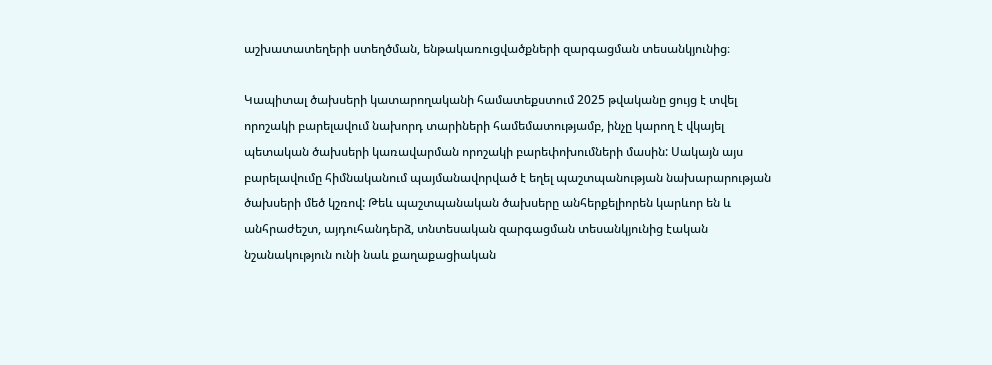աշխատատեղերի ստեղծման, ենթակառուցվածքների զարգացման տեսանկյունից։

Կապիտալ ծախսերի կատարողականի համատեքստում 2025 թվականը ցույց է տվել որոշակի բարելավում նախորդ տարիների համեմատությամբ, ինչը կարող է վկայել պետական ծախսերի կառավարման որոշակի բարեփոխումների մասին: Սակայն այս բարելավումը հիմնականում պայմանավորված է եղել պաշտպանության նախարարության ծախսերի մեծ կշռով: Թեև պաշտպանական ծախսերը անհերքելիորեն կարևոր են և անհրաժեշտ, այդուհանդերձ, տնտեսական զարգացման տեսանկյունից էական նշանակություն ունի նաև քաղաքացիական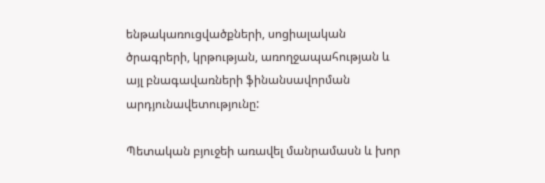ենթակառուցվածքների, սոցիալական ծրագրերի, կրթության, առողջապահության և այլ բնագավառների ֆինանսավորման արդյունավետությունը:

Պետական բյուջեի առավել մանրամասն և խոր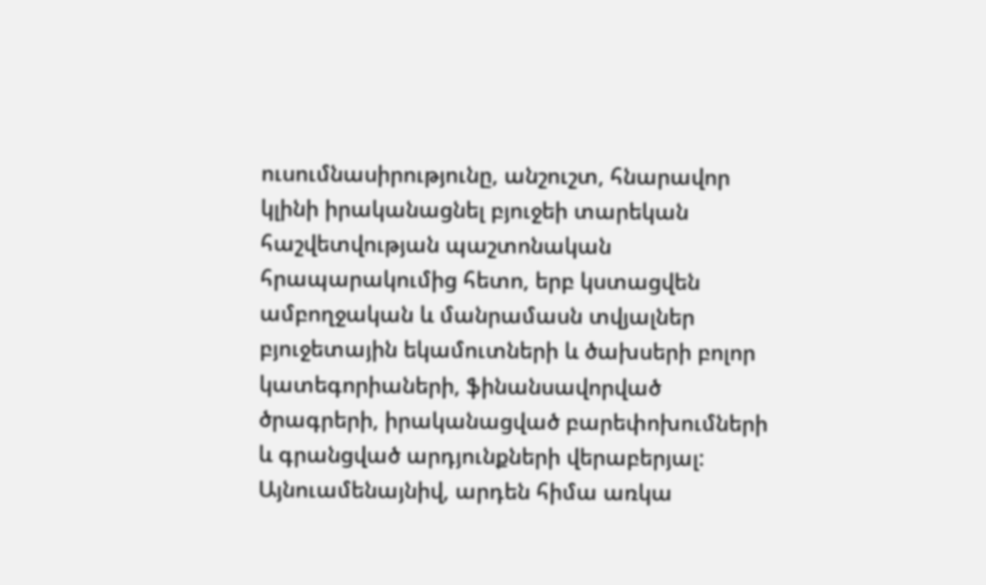ուսումնասիրությունը, անշուշտ, հնարավոր կլինի իրականացնել բյուջեի տարեկան հաշվետվության պաշտոնական հրապարակումից հետո, երբ կստացվեն ամբողջական և մանրամասն տվյալներ բյուջետային եկամուտների և ծախսերի բոլոր կատեգորիաների, ֆինանսավորված ծրագրերի, իրականացված բարեփոխումների և գրանցված արդյունքների վերաբերյալ: Այնուամենայնիվ, արդեն հիմա առկա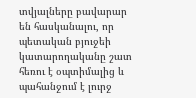տվյալները բավարար են հասկանալու, որ պետական բյուջեի կատարողականը շատ հեռու է օպտիմալից և պահանջում է լուրջ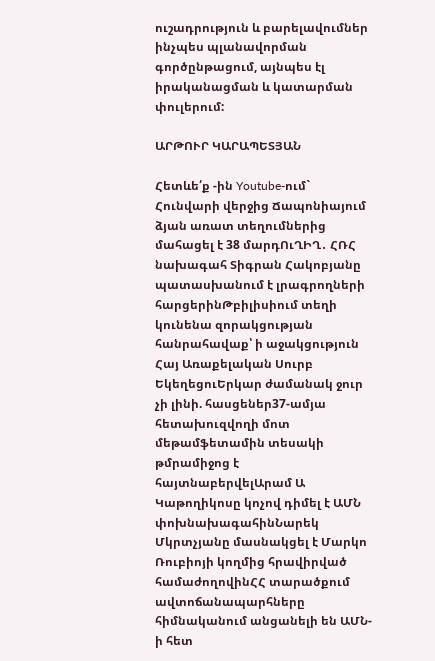ուշադրություն և բարելավումներ ինչպես պլանավորման գործընթացում, այնպես էլ իրականացման և կատարման փուլերում:

ԱՐԹՈՒՐ ԿԱՐԱՊԵՏՅԱՆ

Հետևե՛ք -ին Youtube-ում`
Հունվարի վերջից Ճապոնիայում ձյան առատ տեղումներից մահացել է 38 մարդՈւՂԻՂ․ ՀՌՀ նախագահ Տիգրան Հակոբյանը պատասխանում է լրագրողների հարցերինԹբիլիսիում տեղի կունենա զորակցության հանրահավաք՝ ի աջակցություն Հայ Առաքելական Սուրբ ԵկեղեցուԵրկար ժամանակ ջուր չի լինի. հասցեներ37-ամյա հետախուզվողի մոտ մեթամֆետամին տեսակի թմրամիջոց է հայտնաբերվելԱրամ Ա Կաթողիկոսը կոչով դիմել է ԱՄՆ փոխնախագահինՆարեկ Մկրտչյանը մասնակցել է Մարկո Ռուբիոյի կողմից հրավիրված համաժողովինՀՀ տարածքում ավտոճանապարհները հիմնականում անցանելի են ԱՄՆ-ի հետ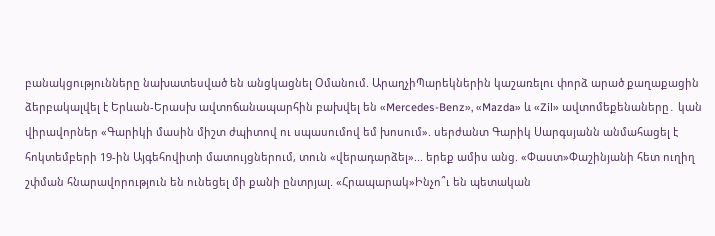բանակցությունները նախատեսված են անցկացնել Օմանում. ԱրաղչիՊարեկներին կաշառելու փորձ արած քաղաքացին ձերբակալվել է Երևան-Երասխ ավտոճանապարհին բախվել են «Mercedes-Benz», «Mazda» և «Zil» ավտոմեքենաները․ կան վիրավորներ «Գարիկի մասին միշտ ժպիտով ու սպասումով եմ խոսում». սերժանտ Գարիկ Սարգսյանն անմահացել է հոկտեմբերի 19-ին Այգեհովիտի մատույցներում, տուն «վերադարձել»... երեք ամիս անց. «Փաստ»Փաշինյանի հետ ուղիղ շփման հնարավորություն են ունեցել մի քանի ընտրյալ. «Հրապարակ»Ինչո՞ւ են պետական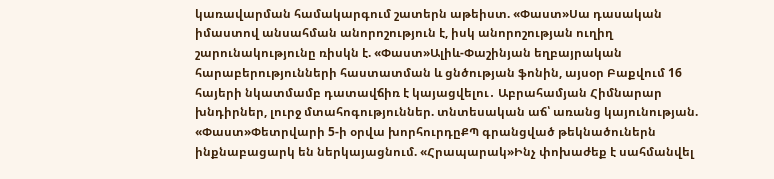կառավարման համակարգում շատերն աթեիստ. «Փաստ»Սա դասական իմաստով անսահման անորոշություն է, իսկ անորոշության ուղիղ շարունակությունը ռիսկն է. «Փաստ»Ալիև-Փաշինյան եղբայրական հարաբերությունների հաստատման և ցնծության ֆոնին, այսօր Բաքվում 16 հայերի նկատմամբ դատավճիռ է կայացվելու․ Աբրահամյան Հիմնարար խնդիրներ, լուրջ մտահոգություններ. տնտեսական աճ՝ առանց կայունության. «Փաստ»Փետրվարի 5-ի օրվա խորհուրդըՔՊ գրանցված թեկնածուներն ինքնաբացարկ են ներկայացնում. «Հրապարակ»Ինչ փոխաժեք է սահմանվել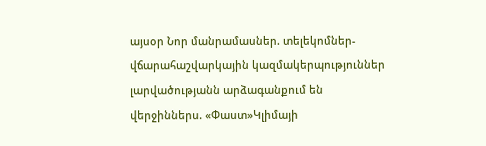այսօր Նոր մանրամասներ. տելեկոմներ-վճարահաշվարկային կազմակերպություններ լարվածությանն արձագանքում են վերջիններս. «Փաստ»Կլիմայի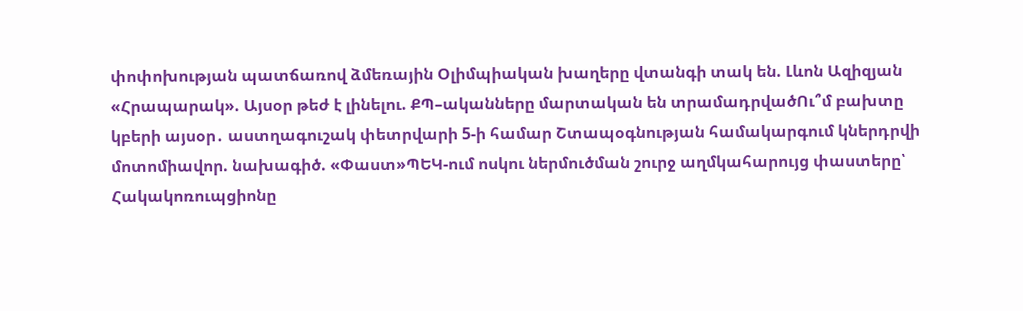փոփոխության պատճառով ձմեռային Օլիմպիական խաղերը վտանգի տակ են. Լևոն Ազիզյան «Հրապարակ». Այսօր թեժ է լինելու. ՔՊ–ականները մարտական են տրամադրվածՈւ՞մ բախտը կբերի այսօր․ աստղագուշակ փետրվարի 5-ի համար Շտապօգնության համակարգում կներդրվի մոտոմիավոր. նախագիծ. «Փաստ»ՊԵԿ-ում ոսկու ներմուծման շուրջ աղմկահարույց փաստերը՝ Հակակոռուպցիոնը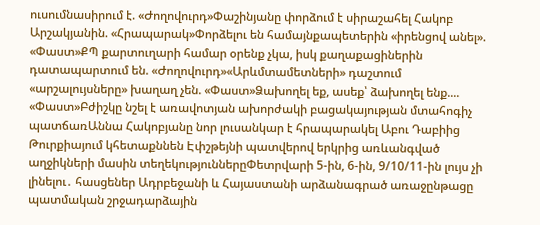ուսումնասիրում է. «Ժողովուրդ»Փաշինյանը փորձում է սիրաշահել Հակոբ Արշակյանին. «Հրապարակ»Փորձելու են համայնքապետերին «իրենցով անել». «Փաստ»ՔՊ քարտուղարի համար օրենք չկա, իսկ քաղաքացիներին դատապարտում են. «Ժողովուրդ»«Արևմտամետների» դաշտում «արշալույսները» խաղաղ չեն. «Փաստ»Ձախողել եք, ասեք՝ ձախողել ենք.... «Փաստ»Բժիշկը նշել է առավոտյան ախորժակի բացակայության մտահոգիչ պատճառԱննա Հակոբյանը նոր լուսանկար է հրապարակել Աբու Դաբիից Թուրքիայում կհետաքննեն Էփշթեյնի պատվերով երկրից առևանգված աղջիկների մասին տեղեկություններըՓետրվարի 5-ին, 6-ին, 9/10/11-ին լույս չի լինելու․ հասցեներ Ադրբեջանի և Հայաստանի արձանագրած առաջընթացը պատմական շրջադարձային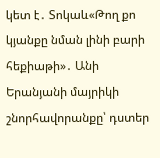կետ է․ Տոկաև«Թող քո կյանքը նման լինի բարի հեքիաթի»․ Անի Երանյանի մայրիկի շնորհավորանքը՝ դստեր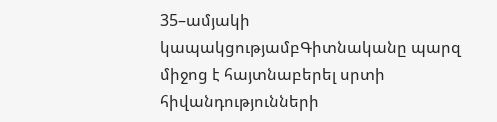35–ամյակի կապակցությամբԳիտնականը պարզ միջոց է հայտնաբերել սրտի հիվանդությունների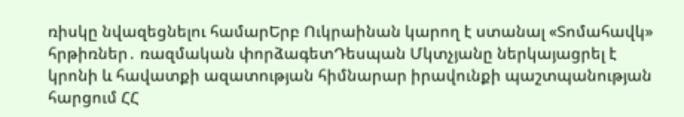ռիսկը նվազեցնելու համարԵրբ Ուկրաինան կարող է ստանալ «Տոմահավկ» հրթիռներ․ ռազմական փորձագետԴեսպան Մկտչյանը ներկայացրել է կրոնի և հավատքի ազատության հիմնարար իրավունքի պաշտպանության հարցում ՀՀ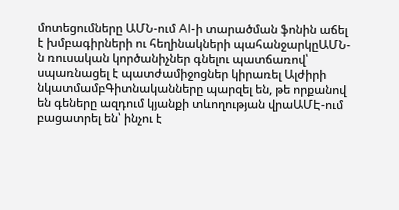մոտեցումները ԱՄՆ-ում AI-ի տարածման ֆոնին աճել է խմբագիրների ու հեղինակների պահանջարկըԱՄՆ-ն ռուսական կործանիչներ գնելու պատճառով՝ սպառնացել է պատժամիջոցներ կիրառել Ալժիրի նկատմամբԳիտնականները պարզել են, թե որքանով են գեները ազդում կյանքի տևողության վրաԱՄԷ-ում բացատրել են՝ ինչու է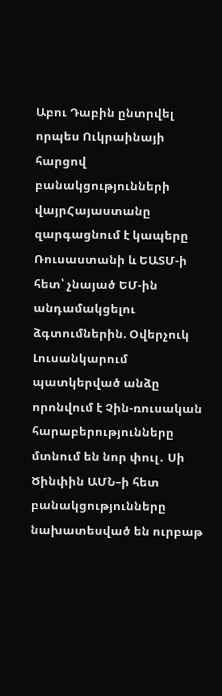Աբու Դաբին ընտրվել որպես Ուկրաինայի հարցով բանակցությունների վայրՀայաստանը զարգացնում է կապերը Ռուսաստանի և ԵԱՏՄ-ի հետ՝ չնայած ԵՄ-ին անդամակցելու ձգտումներին. Օվերչուկ Լուսանկարում պատկերված անձը որոնվում է Չին-ռուսական հարաբերությունները մտնում են նոր փուլ․ Սի Ծինփին ԱՄՆ–ի հետ բանակցությունները նախատեսված են ուրբաթ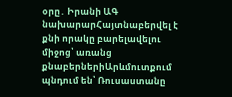օրը․ Իրանի ԱԳ նախարարՀայտնաբերվել է քնի որակը բարելավելու միջոց՝ առանց քնաբերներիԱրևմուտքում պնդում են՝ Ռուսաստանը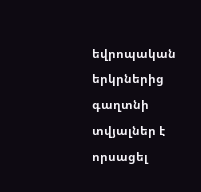եվրոպական երկրներից գաղտնի տվյալներ է որսացել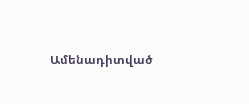Ամենադիտված